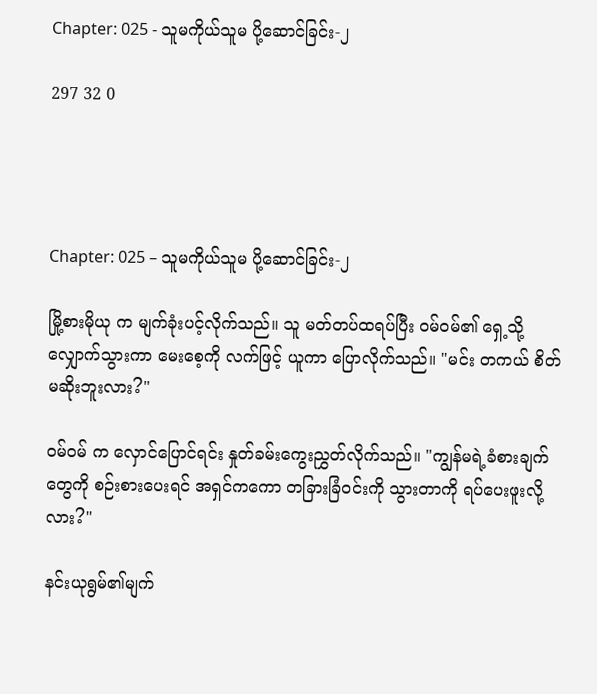Chapter: 025 - သူမကိုယ်သူမ ပို့ဆောင်ခြင်း-၂

297 32 0




Chapter: 025 – သူမကိုယ်သူမ ပို့ဆောင်ခြင်း-၂

မြို့စားမိုယု က မျက်ခုံးပင့်လိုက်သည်။ သူ မတ်တပ်ထရပ်ပြီး ဝမ်ဝမ်၏ ရှေ့သို့ လျှောက်သွားကာ မေးစေ့ကို လက်ဖြင့် ယူကာ ပြောလိုက်သည်။ "မင်း တကယ် စိတ်မဆိုးဘူးလား?"

ဝမ်ဝမ် က လှောင်ပြောင်ရင်း နှုတ်ခမ်းကွေးညွှတ်လိုက်သည်။ "ကျွန်မရဲ့ခံစားချက်တွေကို စဉ်းစားပေးရင် အရှင်ကကော တခြားခြံဝင်းကို သွားတာကို ရပ်ပေးဖူးလို့လား?"

နင်းယုရွမ်၏မျက်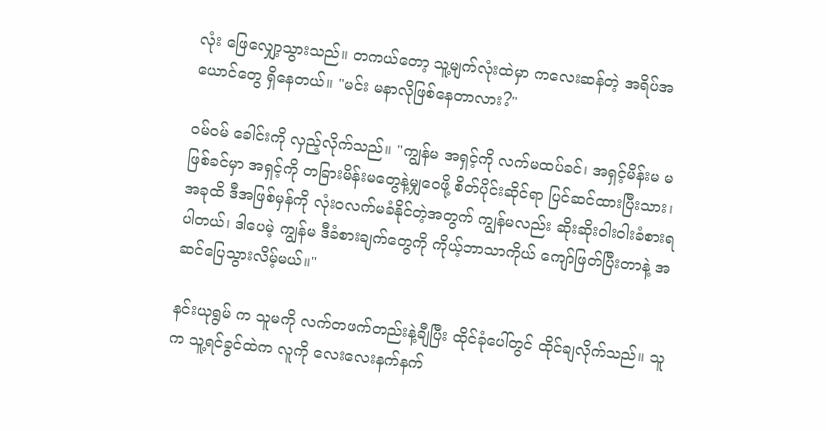လုံး ဖြေလျှော့သွားသည်။ တကယ်တော့ သူ့မျက်လုံးထဲမှာ ကလေးဆန်တဲ့ အရိပ်အယောင်တွေ ရှိနေတယ်။ "မင်း မနာလိုဖြစ်နေတာလား?"

ဝမ်ဝမ် ခေါင်းကို လှည့်လိုက်သည်။ "ကျွန်မ အရှင့်ကို လက်မထပ်ခင်၊ အရှင့်မိန်းမ မဖြစ်ခင်မှာ အရှင့်ကို တခြားမိန်းမတွေနဲ့မျှဝေဖို့ စိတ်ပိုင်းဆိုင်ရာ ပြင်ဆင်ထားပြီးသား၊ အခုထိ ဒီအဖြစ်မှန်ကို လုံးဝလက်မခံနိုင်တဲ့အတွက် ကျွန်မလည်း ဆိုးဆိုးဝါးဝါးခံစားရပါတယ်၊ ဒါပေမဲ့ ကျွန်မ ဒီခံစားချက်တွေကို ကိုယ့်ဘာသာကိုယ် ကျော်ဖြတ်ပြီးတာနဲ့ အဆင်ပြေသွားလိမ့်မယ်။"

နင်းယုရွမ် က သူမကို လက်တဖက်တည်းနဲ့ချီပြီး ထိုင်ခုံပေါ်တွင် ထိုင်ချလိုက်သည်။ သူက သူ့ရင်ခွင်ထဲက လူကို လေးလေးနက်နက်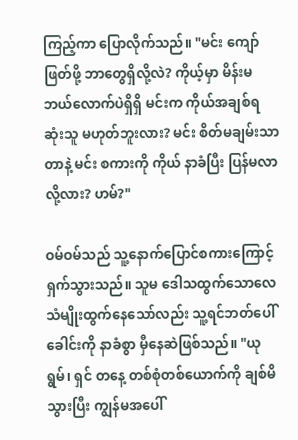ကြည့်ကာ ပြောလိုက်သည်။ "မင်း ကျော်ဖြတ်ဖို့ ဘာတွေရှိလို့လဲ? ကိုယ့်မှာ မိန်းမဘယ်လောက်ပဲရှိရှိ မင်းက ကိုယ်အချစ်ရဆုံးသူ မဟုတ်ဘူးလား? မင်း စိတ်မချမ်းသာတာနဲ့ မင်း စကားကို ကိုယ် နာခံပြီး ပြန်မလာလို့လား? ဟမ်?"

ဝမ်ဝမ်သည် သူ့နောက်ပြောင်စကားကြောင့် ရှက်သွားသည်။ သူမ ဒေါသထွက်သောလေသံမျိုးထွက်နေသော်လည်း သူ့ရင်ဘတ်ပေါ် ခေါင်းကို နာခံစွာ မှီနေဆဲဖြစ်သည်။ "ယုရွမ်၊ ရှင် တနေ့ တစ်စုံတစ်ယောက်ကို ချစ်မိသွားပြီး ကျွန်မအပေါ်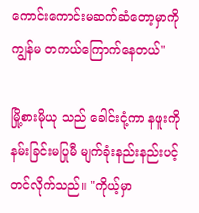ကောင်းကောင်းမဆက်ဆံတော့မှာကို ကျွန်မ တကယ်ကြောက်နေတယ်"

မြို့စားမိုယု သည် ခေါင်းငုံ့ကာ နဖူးကို နမ်းခြင်းမပြုမီ မျက်ခုံးနည်းနည်းပင့်တင်လိုက်သည်။ "ကိုယ့်မှာ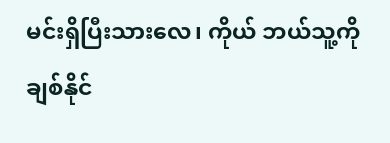မင်းရှိပြီးသားလေ၊ ကိုယ် ဘယ်သူ့ကို ချစ်နိုင်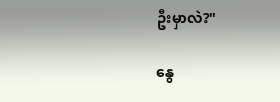ဦးမှာလဲ?"

နွေ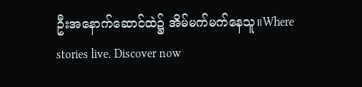ဦးအနောက်ဆောင်ထဲ၌ အိမ်မက်မက်နေသူ။Where stories live. Discover now